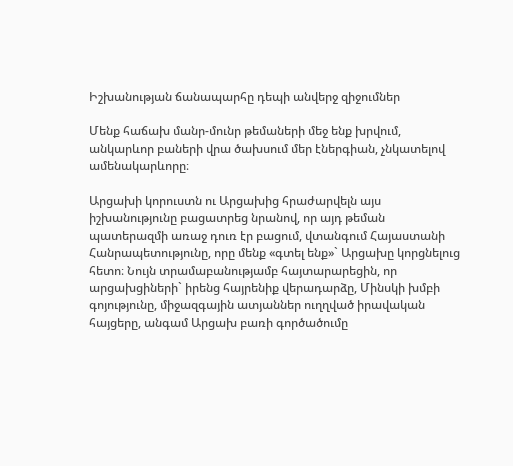Իշխանության ճանապարհը դեպի անվերջ զիջումներ

Մենք հաճախ մանր-մունր թեմաների մեջ ենք խրվում, անկարևոր բաների վրա ծախսում մեր էներգիան, չնկատելով ամենակարևորը։

Արցախի կորուստն ու Արցախից հրաժարվելն այս իշխանությունը բացատրեց նրանով, որ այդ թեման պատերազմի առաջ դուռ էր բացում, վտանգում Հայաստանի Հանրապետությունը, որը մենք «գտել ենք»` Արցախը կորցնելուց հետո։ Նույն տրամաբանությամբ հայտարարեցին, որ արցախցիների` իրենց հայրենիք վերադարձը, Մինսկի խմբի գոյությունը, միջազգային ատյաններ ուղղված իրավական հայցերը, անգամ Արցախ բառի գործածումը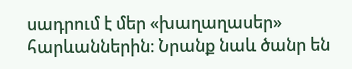սադրում է մեր «խաղաղասեր» հարևաններին։ Նրանք նաև ծանր են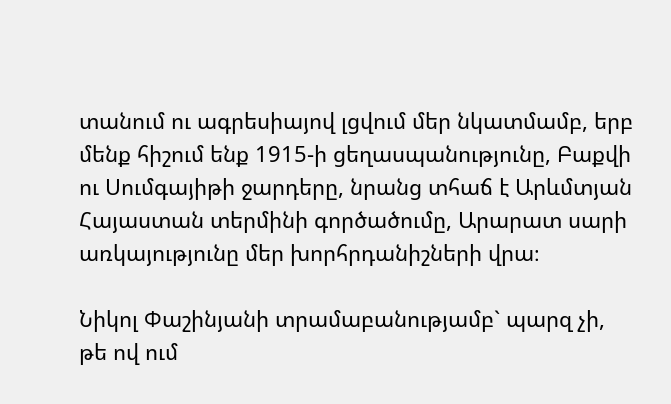տանում ու ագրեսիայով լցվում մեր նկատմամբ, երբ մենք հիշում ենք 1915-ի ցեղասպանությունը, Բաքվի ու Սումգայիթի ջարդերը, նրանց տհաճ է Արևմտյան Հայաստան տերմինի գործածումը, Արարատ սարի առկայությունը մեր խորհրդանիշների վրա։

Նիկոլ Փաշինյանի տրամաբանությամբ` պարզ չի, թե ով ում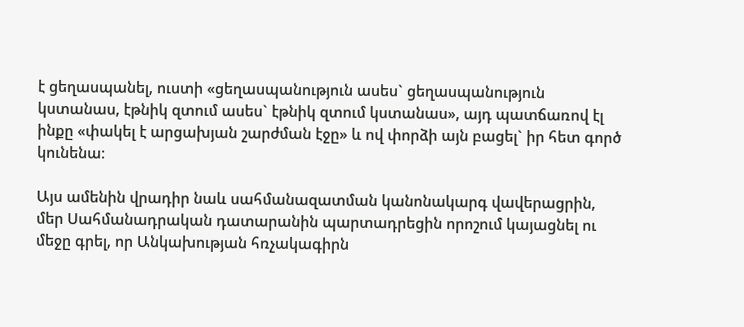է ցեղասպանել, ուստի «ցեղասպանություն ասես` ցեղասպանություն կստանաս, էթնիկ զտում ասես` էթնիկ զտում կստանաս», այդ պատճառով էլ ինքը «փակել է արցախյան շարժման էջը» և ով փորձի այն բացել` իր հետ գործ կունենա։

Այս ամենին վրադիր նաև սահմանազատման կանոնակարգ վավերացրին, մեր Սահմանադրական դատարանին պարտադրեցին որոշում կայացնել ու մեջը գրել, որ Անկախության հռչակագիրն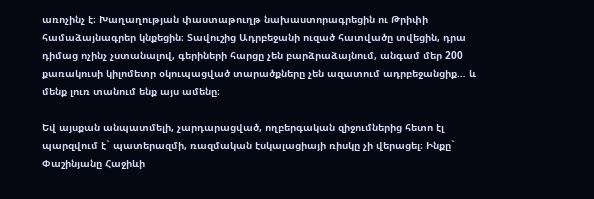առոչինչ է։ Խաղաղության փաստաթուղթ նախաստորագրեցին ու Թրիփի համաձայնագրեր կնքեցին։ Տավուշից Ադրբեջանի ուզած հատվածը տվեցին, դրա դիմաց ոչինչ չստանալով, գերիների հարցը չեն բարձրաձայնում, անգամ մեր 200 քառակուսի կիլոմետր օկուպացված տարածքները չեն ազատում ադրբեջանցիք… և մենք լուռ տանում ենք այս ամենը։

Եվ այսքան անպատմելի, չարդարացված, ողբերգական զիջումներից հետո էլ պարզվում է` պատերազմի, ռազմական էսկալացիայի ռիսկը չի վերացել։ Ինքը` Փաշինյանը Հաջիևի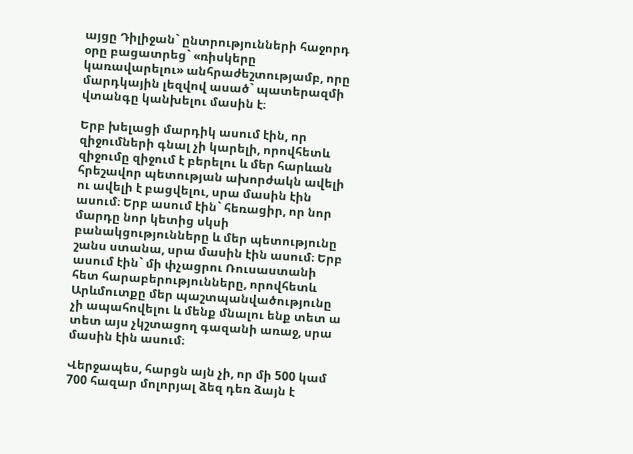այցը Դիլիջան` ընտրությունների հաջորդ օրը բացատրեց` «ռիսկերը կառավարելու» անհրաժեշտությամբ, որը մարդկային լեզվով ասած` պատերազմի վտանգը կանխելու մասին է։

Երբ խելացի մարդիկ ասում էին, որ զիջումների գնալ չի կարելի, որովհետև զիջումը զիջում է բերելու և մեր հարևան հրեշավոր պետության ախորժակն ավելի ու ավելի է բացվելու, սրա մասին էին ասում։ Երբ ասում էին` հեռացիր, որ նոր մարդը նոր կետից սկսի բանակցությունները և մեր պետությունը շանս ստանա, սրա մասին էին ասում։ Երբ ասում էին` մի փչացրու Ռուսաստանի հետ հարաբերությունները, որովհետև Արևմուտքը մեր պաշտպանվածությունը չի ապահովելու և մենք մնալու ենք տետ ա տետ այս չկշտացող գազանի առաջ, սրա մասին էին ասում։

Վերջապես, հարցն այն չի, որ մի 500 կամ 700 հազար մոլորյալ ձեզ դեռ ձայն է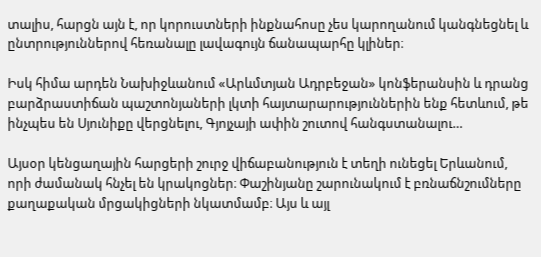տալիս, հարցն այն է, որ կորուստների ինքնահոսը չես կարողանում կանգնեցնել և ընտրություններով հեռանալը լավագույն ճանապարհը կլիներ։

Իսկ հիմա արդեն Նախիջևանում «Արևմտյան Ադրբեջան» կոնֆերանսին և դրանց բարձրաստիճան պաշտոնյաների լկտի հայտարարություններին ենք հետևում, թե ինչպես են Սյունիքը վերցնելու, Գյոյչայի ափին շուտով հանգստանալու…

Այսօր կենցաղային հարցերի շուրջ վիճաբանություն է տեղի ունեցել Երևանում, որի ժամանակ հնչել են կրակոցներ։ Փաշինյանը շարունակում է բռնաճնշումները քաղաքական մրցակիցների նկատմամբ։ Այս և այլ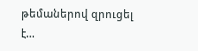թեմաներով զրուցել է…